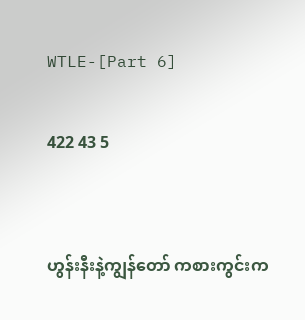WTLE-[Part 6]

422 43 5


ဟွန်းနီးနဲ့ကျွန်တော် ကစားကွင်းက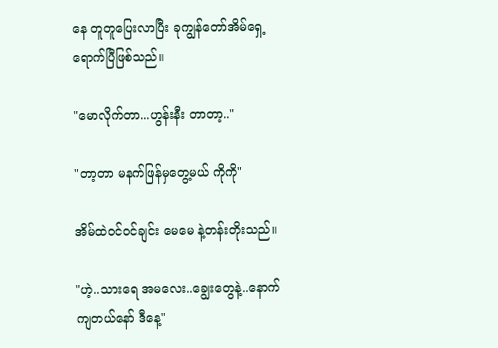နေ တူတူပြေးလာပြီး ခုကျွန်တော်အိမ်ရှေ့ရောက်ပြီဖြစ်သည်။

"မောလိုက်တာ...ဟွန်းနီး တာတာ့.."

"တာ့တာ မနက်ဖြန်မှတွေ့မယ် ကိုကို"

အိမ်ထဲဝင်ဝင်ချင်း မေမေ နဲ့တန်းတိုးသည်။

"ဟဲ့..သားရေ အမလေး..ချွေးတွေနဲ့..နောက်ကျတယ်နော် ဒီနေ့"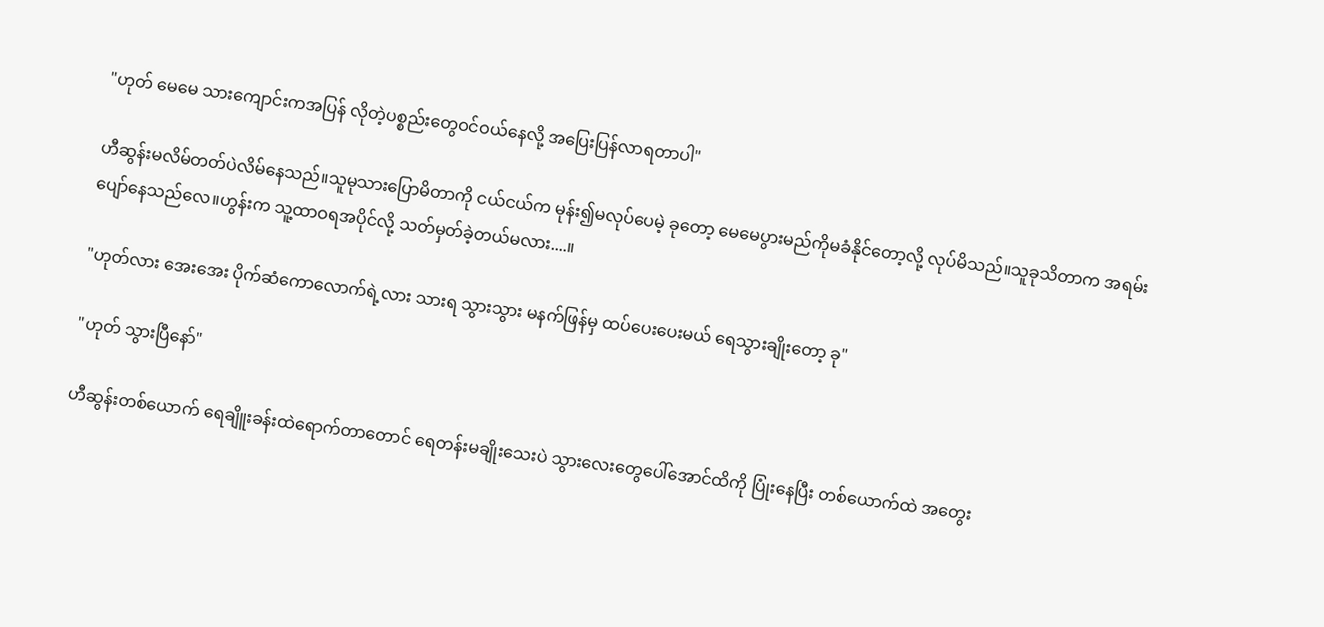"ဟုတ် မေမေ သားကျောင်းကအပြန် လိုတဲ့ပစ္စည်းတွေဝင်ဝယ်နေလို့ အပြေးပြန်လာရတာပါ"

ဟီဆွန်းမလိမ်တတ်ပဲလိမ်နေသည်။သူမုသားပြောမိတာကို ငယ်ငယ်က မုန်း၍မလုပ်ပေမဲ့ ခုတော့ မေမေပွားမည်ကိုမခံနိုင်တော့လို့ လုပ်မိသည်။သူခုသိတာက အရမ်းပျော်နေသည်လေ။ဟွန်းက သူ့ထာဝရအပိုင်လို့ သတ်မှတ်ခဲ့တယ်မလား....။

"ဟုတ်လား အေးအေး ပိုက်ဆံကောလောက်ရဲ့လား သားရ သွားသွား မနက်ဖြန်မှ ထပ်ပေးပေးမယ် ရေသွားချိုးတော့ ခု"

"ဟုတ် သွားပြီနော်"

ဟီဆွန်းတစ်ယောက် ရေချိူးခန်းထဲရောက်တာတောင် ရေတန်းမချိုးသေးပဲ သွားလေးတွေပေါ်အောင်ထိကို ပြုံးနေပြီး တစ်ယောက်ထဲ အတွေး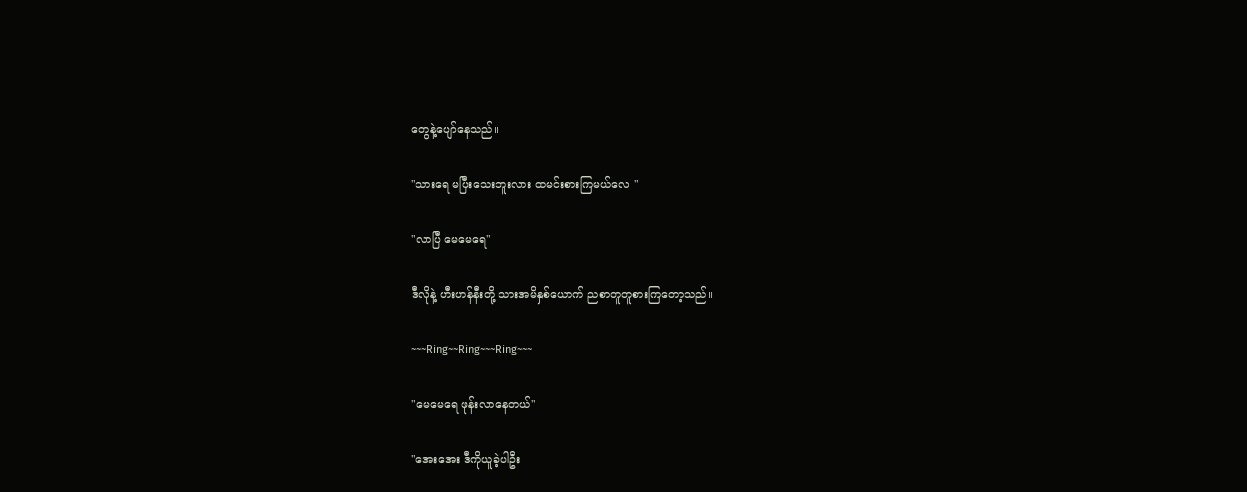တွေနဲ့ပျော်နေသည်။

"သားရေ မပြီးသေးဘူးလား ထမင်းစားကြမယ်လေ "

"လာပြီ မေမေရေ"

ဒီလိုနဲ့ ဟီးဟန်နီးတို့ သားအမိနှစ်ယောက် ညစာတူတူစားကြတော့သည်။

~~~Ring~~Ring~~~Ring~~~

"မေမေရေ ဖုန်းလာနေတယ်"

"အေးအေး ဒီကိုယူခဲ့ပါဦး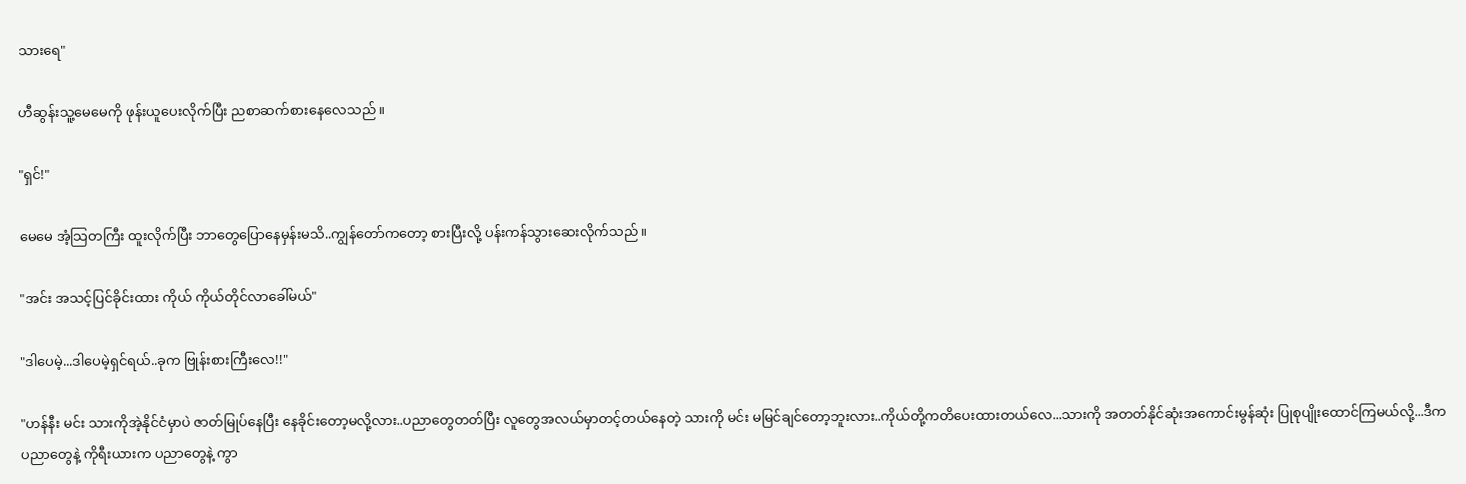သားရေ"

ဟီဆွန်းသူ့မေမေကို ဖုန်းယူပေးလိုက်ပြီး ညစာဆက်စားနေလေသည်။

"ရှင်!"

မေမေ အံ့သြတကြီး ထူးလိုက်ပြီး ဘာတွေပြောနေမှန်းမသိ..ကျွန်တော်ကတော့ စားပြီးလို့ ပန်းကန်သွားဆေးလိုက်သည်။

"အင်း အသင့်ပြင်ခိုင်းထား ကိုယ် ကိုယ်တိုင်လာခေါ်မယ်"

"ဒါပေမဲ့...ဒါပေမဲ့ရှင်ရယ်..ခုက ဗြုန်းစားကြီးလေ!!"

"ဟန်နီး မင်း သားကိုအဲ့နိုင်ငံမှာပဲ ဇာတ်မြုပ်နေပြီး နေခိုင်းတော့မလို့လား..ပညာတွေတတ်ပြီး လူတွေအလယ်မှာတင့်တယ်နေတဲ့ သားကို မင်း မမြင်ချင်တော့ဘူးလား..ကိုယ်တို့ကတိပေးထားတယ်လေ...သားကို အတတ်နိုင်ဆုံးအကောင်းမွန်ဆုံး ပြုစုပျိုးထောင်ကြမယ်လို့...ဒီက ပညာတွေနဲ့ ကိုရီးယားက ပညာတွေနဲ့ ကွာ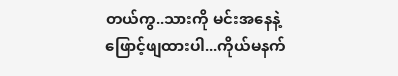တယ်ကွ..သားကို မင်းအနေနဲ့ဖြောင့်ဖျထားပါ...ကိုယ်မနက်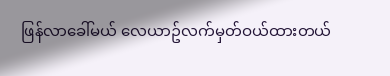ဖြန်လာခေါ်မယ် လေယာဥ်လက်မှတ်ဝယ်ထားတယ်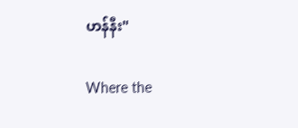ဟန်နီး"

Where the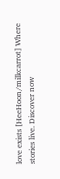love exists [HeeHoon/milkcarrot] Where stories live. Discover now